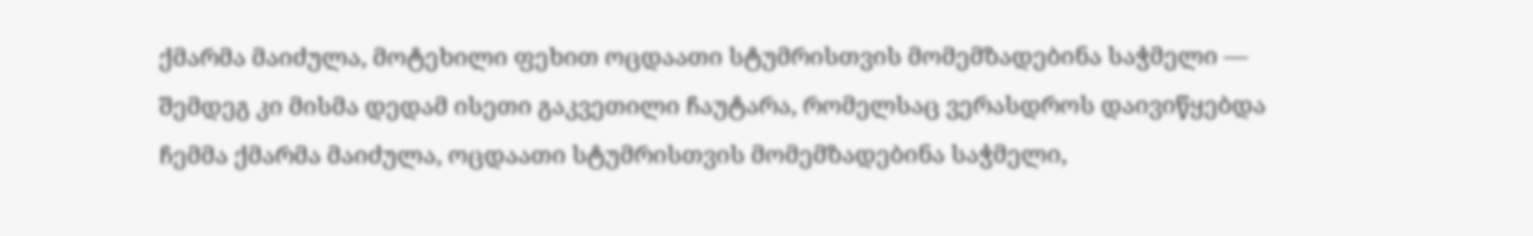ქმარმა მაიძულა, მოტეხილი ფეხით ოცდაათი სტუმრისთვის მომემზადებინა საჭმელი — შემდეგ კი მისმა დედამ ისეთი გაკვეთილი ჩაუტარა, რომელსაც ვერასდროს დაივიწყებდა
ჩემმა ქმარმა მაიძულა, ოცდაათი სტუმრისთვის მომემზადებინა საჭმელი,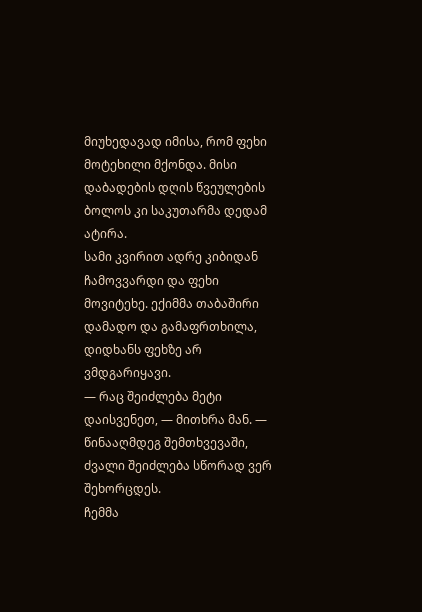მიუხედავად იმისა, რომ ფეხი მოტეხილი მქონდა. მისი დაბადების დღის წვეულების ბოლოს კი საკუთარმა დედამ ატირა.
სამი კვირით ადრე კიბიდან ჩამოვვარდი და ფეხი მოვიტეხე. ექიმმა თაბაშირი დამადო და გამაფრთხილა, დიდხანს ფეხზე არ ვმდგარიყავი.
— რაც შეიძლება მეტი დაისვენეთ, — მითხრა მან. — წინააღმდეგ შემთხვევაში, ძვალი შეიძლება სწორად ვერ შეხორცდეს.
ჩემმა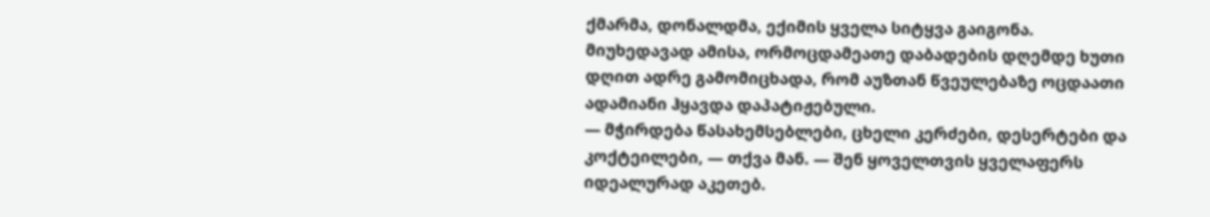ქმარმა, დონალდმა, ექიმის ყველა სიტყვა გაიგონა.
მიუხედავად ამისა, ორმოცდამეათე დაბადების დღემდე ხუთი დღით ადრე გამომიცხადა, რომ აუზთან წვეულებაზე ოცდაათი ადამიანი ჰყავდა დაპატიჟებული.
— მჭირდება წასახემსებლები, ცხელი კერძები, დესერტები და კოქტეილები, — თქვა მან. — შენ ყოველთვის ყველაფერს იდეალურად აკეთებ.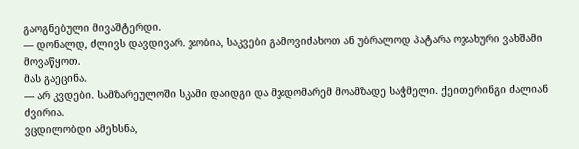გაოგნებული მივაშტერდი.
— დონალდ, ძლივს დავდივარ. ჯობია, საკვები გამოვიძახოთ ან უბრალოდ პატარა ოჯახური ვახშამი მოვაწყოთ.
მას გაეცინა.
— არ კვდები. სამზარეულოში სკამი დაიდგი და მჯდომარემ მოამზადე საჭმელი. ქეითერინგი ძალიან ძვირია.
ვცდილობდი ამეხსნა,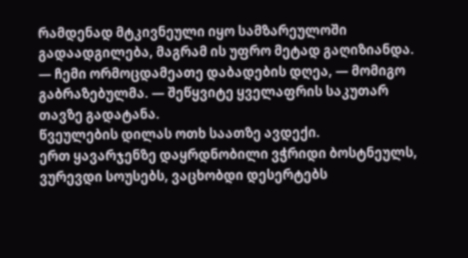რამდენად მტკივნეული იყო სამზარეულოში გადაადგილება, მაგრამ ის უფრო მეტად გაღიზიანდა.
— ჩემი ორმოცდამეათე დაბადების დღეა, — მომიგო გაბრაზებულმა. — შეწყვიტე ყველაფრის საკუთარ თავზე გადატანა.
წვეულების დილას ოთხ საათზე ავდექი.
ერთ ყავარჯენზე დაყრდნობილი ვჭრიდი ბოსტნეულს, ვურევდი სოუსებს, ვაცხობდი დესერტებს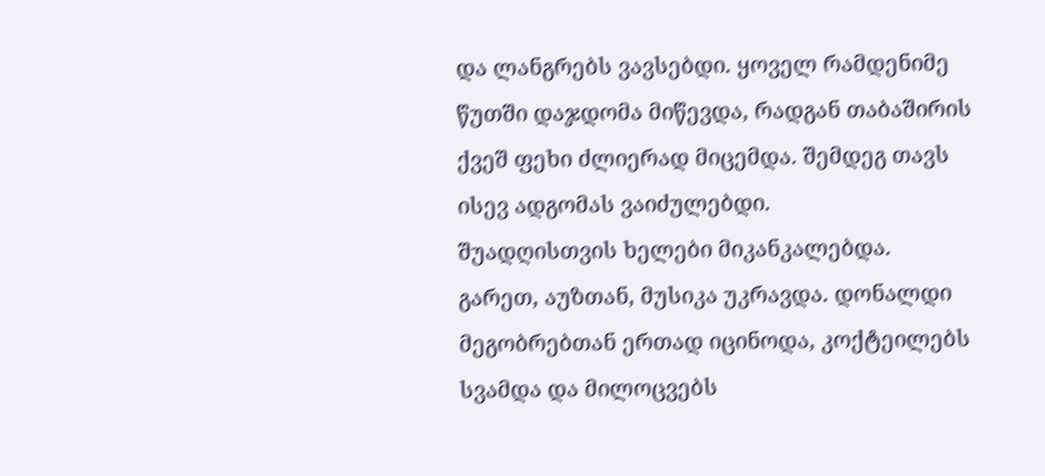და ლანგრებს ვავსებდი. ყოველ რამდენიმე წუთში დაჯდომა მიწევდა, რადგან თაბაშირის ქვეშ ფეხი ძლიერად მიცემდა. შემდეგ თავს ისევ ადგომას ვაიძულებდი.
შუადღისთვის ხელები მიკანკალებდა.
გარეთ, აუზთან, მუსიკა უკრავდა. დონალდი მეგობრებთან ერთად იცინოდა, კოქტეილებს სვამდა და მილოცვებს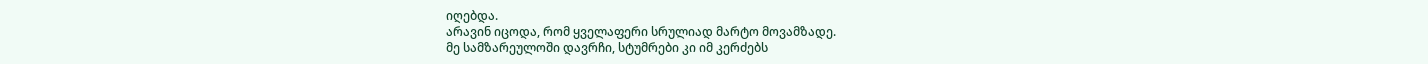იღებდა.
არავინ იცოდა, რომ ყველაფერი სრულიად მარტო მოვამზადე.
მე სამზარეულოში დავრჩი, სტუმრები კი იმ კერძებს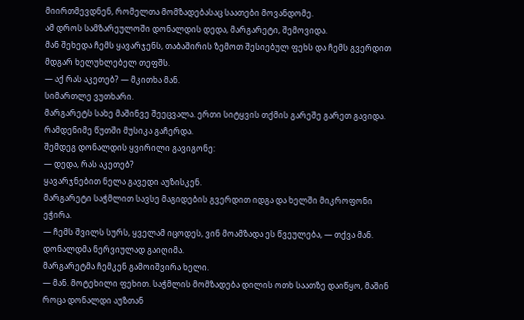მიირთმევდნენ, რომელთა მომზადებასაც საათები მოვანდომე.
ამ დროს სამზარეულოში დონალდის დედა, მარგარეტი, შემოვიდა.
მან შეხედა ჩემს ყავარჯენს, თაბაშირის ზემოთ შესიებულ ფეხს და ჩემს გვერდით მდგარ ხელუხლებელ თეფშს.
— აქ რას აკეთებ? — მკითხა მან.
სიმართლე ვუთხარი.
მარგარეტს სახე მაშინვე შეეცვალა. ერთი სიტყვის თქმის გარეშე გარეთ გავიდა.
რამდენიმე წუთში მუსიკა გაჩერდა.
შემდეგ დონალდის ყვირილი გავიგონე:
— დედა, რას აკეთებ?
ყავარჯნებით ნელა გავედი აუზისკენ.
მარგარეტი საჭმლით სავსე მაგიდების გვერდით იდგა და ხელში მიკროფონი ეჭირა.
— ჩემს შვილს სურს, ყველამ იცოდეს, ვინ მოამზადა ეს წვეულება, — თქვა მან.
დონალდმა ნერვიულად გაიღიმა.
მარგარეტმა ჩემკენ გამოიშვირა ხელი.
— მან. მოტეხილი ფეხით. საჭმლის მომზადება დილის ოთხ საათზე დაიწყო, მაშინ როცა დონალდი აუზთან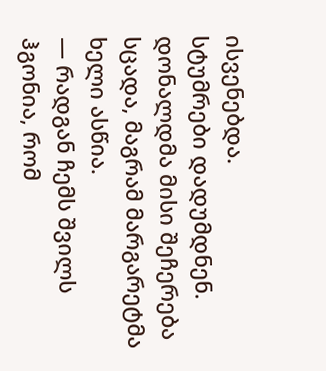ისვენებდა.
სტუმრები დადუმდნენ.
დონალდმა მისი შეჩერება სცადა, მაგრამ მარგარეტმა ხელი ასწია.
— რადგან ჩემს შვილს ჰგონია, რომ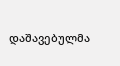დაშავებულმა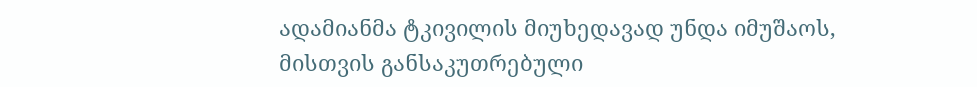ადამიანმა ტკივილის მიუხედავად უნდა იმუშაოს, მისთვის განსაკუთრებული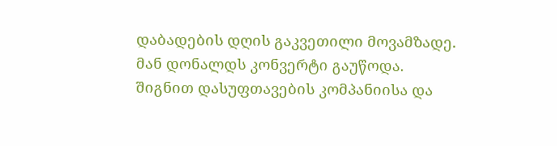დაბადების დღის გაკვეთილი მოვამზადე.
მან დონალდს კონვერტი გაუწოდა.
შიგნით დასუფთავების კომპანიისა და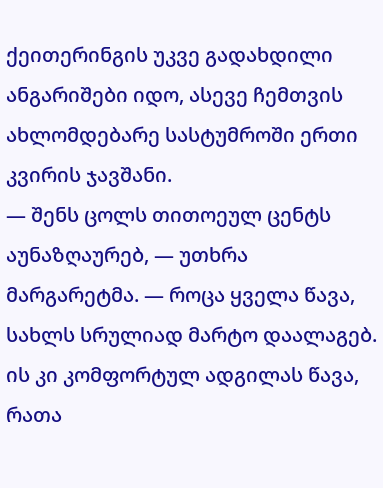ქეითერინგის უკვე გადახდილი ანგარიშები იდო, ასევე ჩემთვის ახლომდებარე სასტუმროში ერთი კვირის ჯავშანი.
— შენს ცოლს თითოეულ ცენტს აუნაზღაურებ, — უთხრა მარგარეტმა. — როცა ყველა წავა, სახლს სრულიად მარტო დაალაგებ. ის კი კომფორტულ ადგილას წავა, რათა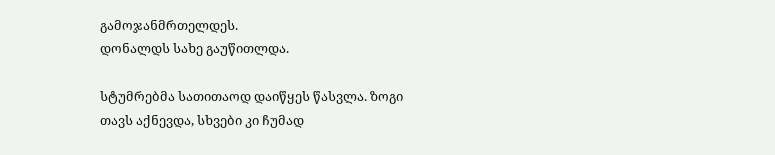გამოჯანმრთელდეს.
დონალდს სახე გაუწითლდა.

სტუმრებმა სათითაოდ დაიწყეს წასვლა. ზოგი თავს აქნევდა, სხვები კი ჩუმად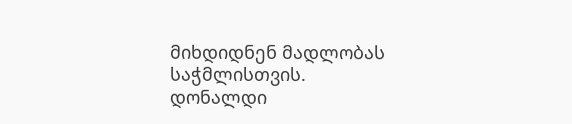მიხდიდნენ მადლობას საჭმლისთვის.
დონალდი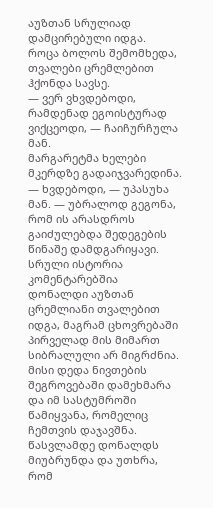აუზთან სრულიად დამცირებული იდგა.
როცა ბოლოს შემომხედა, თვალები ცრემლებით ჰქონდა სავსე.
— ვერ ვხვდებოდი, რამდენად ეგოისტურად ვიქცეოდი, — ჩაიჩურჩულა მან.
მარგარეტმა ხელები მკერდზე გადაიჯვარედინა.
— ხვდებოდი, — უპასუხა მან. — უბრალოდ გეგონა, რომ ის არასდროს გაიძულებდა შედეგების წინაშე დამდგარიყავი.
სრული ისტორია კომენტარებშია
დონალდი აუზთან ცრემლიანი თვალებით იდგა, მაგრამ ცხოვრებაში პირველად მის მიმართ სიბრალული არ მიგრძნია.
მისი დედა ნივთების შეგროვებაში დამეხმარა და იმ სასტუმროში წამიყვანა, რომელიც ჩემთვის დაჯავშნა. წასვლამდე დონალდს მიუბრუნდა და უთხრა, რომ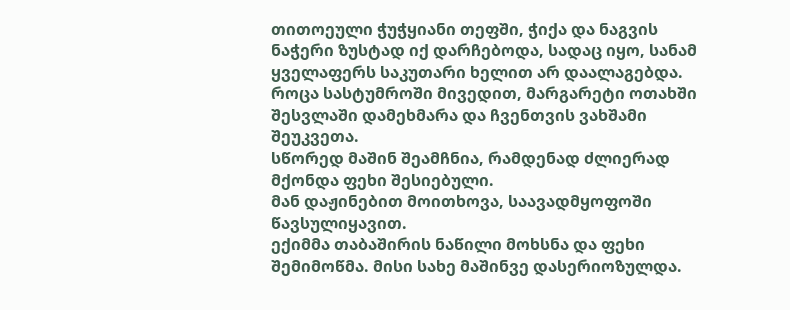თითოეული ჭუჭყიანი თეფში, ჭიქა და ნაგვის ნაჭერი ზუსტად იქ დარჩებოდა, სადაც იყო, სანამ ყველაფერს საკუთარი ხელით არ დაალაგებდა.
როცა სასტუმროში მივედით, მარგარეტი ოთახში შესვლაში დამეხმარა და ჩვენთვის ვახშამი შეუკვეთა.
სწორედ მაშინ შეამჩნია, რამდენად ძლიერად მქონდა ფეხი შესიებული.
მან დაჟინებით მოითხოვა, საავადმყოფოში წავსულიყავით.
ექიმმა თაბაშირის ნაწილი მოხსნა და ფეხი შემიმოწმა. მისი სახე მაშინვე დასერიოზულდა.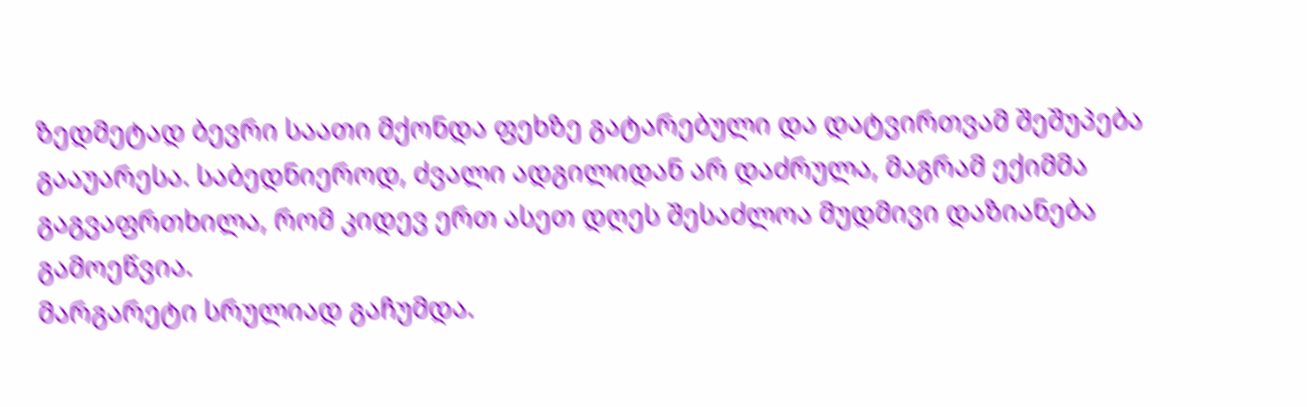ზედმეტად ბევრი საათი მქონდა ფეხზე გატარებული და დატვირთვამ შეშუპება გააუარესა. საბედნიეროდ, ძვალი ადგილიდან არ დაძრულა, მაგრამ ექიმმა გაგვაფრთხილა, რომ კიდევ ერთ ასეთ დღეს შესაძლოა მუდმივი დაზიანება გამოეწვია.
მარგარეტი სრულიად გაჩუმდა.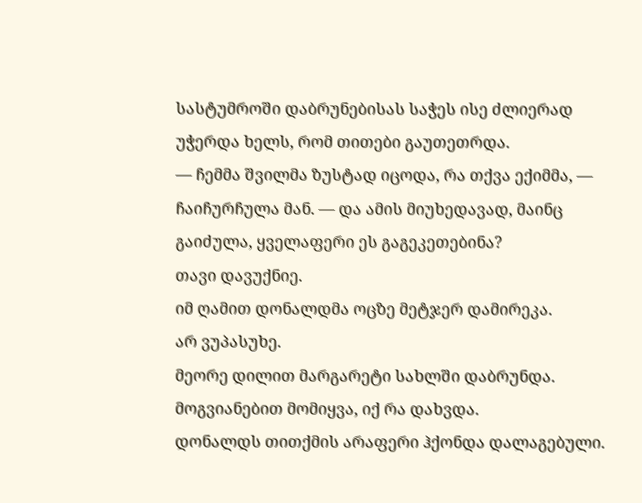სასტუმროში დაბრუნებისას საჭეს ისე ძლიერად უჭერდა ხელს, რომ თითები გაუთეთრდა.
— ჩემმა შვილმა ზუსტად იცოდა, რა თქვა ექიმმა, — ჩაიჩურჩულა მან. — და ამის მიუხედავად, მაინც გაიძულა, ყველაფერი ეს გაგეკეთებინა?
თავი დავუქნიე.
იმ ღამით დონალდმა ოცზე მეტჯერ დამირეკა.
არ ვუპასუხე.
მეორე დილით მარგარეტი სახლში დაბრუნდა. მოგვიანებით მომიყვა, იქ რა დახვდა.
დონალდს თითქმის არაფერი ჰქონდა დალაგებული.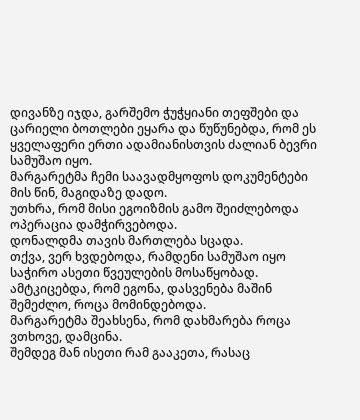დივანზე იჯდა, გარშემო ჭუჭყიანი თეფშები და ცარიელი ბოთლები ეყარა და წუწუნებდა, რომ ეს ყველაფერი ერთი ადამიანისთვის ძალიან ბევრი სამუშაო იყო.
მარგარეტმა ჩემი საავადმყოფოს დოკუმენტები მის წინ, მაგიდაზე დადო.
უთხრა, რომ მისი ეგოიზმის გამო შეიძლებოდა ოპერაცია დამჭირვებოდა.
დონალდმა თავის მართლება სცადა.
თქვა, ვერ ხვდებოდა, რამდენი სამუშაო იყო საჭირო ასეთი წვეულების მოსაწყობად. ამტკიცებდა, რომ ეგონა, დასვენება მაშინ შემეძლო, როცა მომინდებოდა.
მარგარეტმა შეახსენა, რომ დახმარება როცა ვთხოვე, დამცინა.
შემდეგ მან ისეთი რამ გააკეთა, რასაც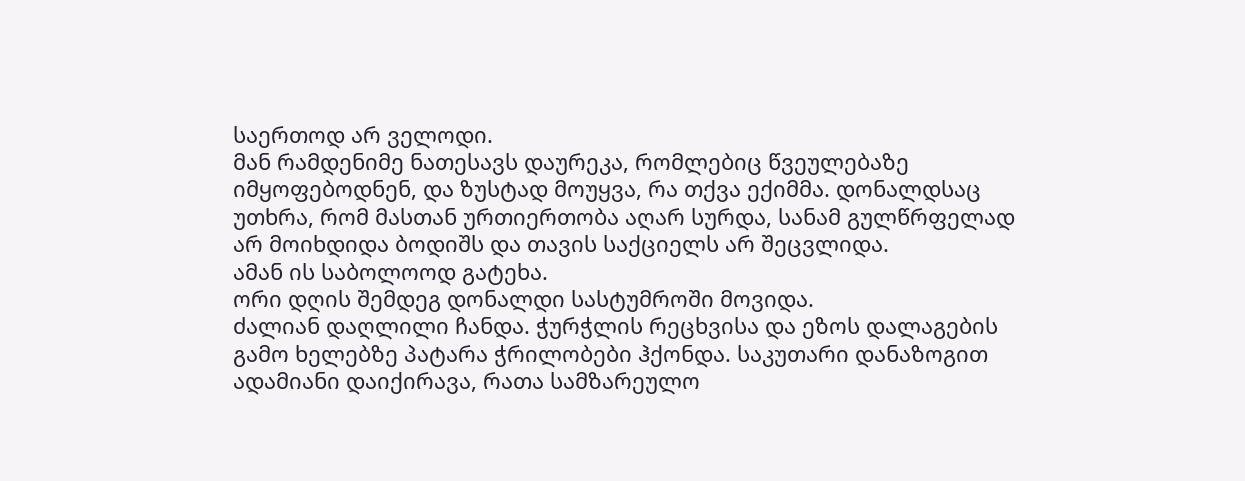საერთოდ არ ველოდი.
მან რამდენიმე ნათესავს დაურეკა, რომლებიც წვეულებაზე იმყოფებოდნენ, და ზუსტად მოუყვა, რა თქვა ექიმმა. დონალდსაც უთხრა, რომ მასთან ურთიერთობა აღარ სურდა, სანამ გულწრფელად არ მოიხდიდა ბოდიშს და თავის საქციელს არ შეცვლიდა.
ამან ის საბოლოოდ გატეხა.
ორი დღის შემდეგ დონალდი სასტუმროში მოვიდა.
ძალიან დაღლილი ჩანდა. ჭურჭლის რეცხვისა და ეზოს დალაგების გამო ხელებზე პატარა ჭრილობები ჰქონდა. საკუთარი დანაზოგით ადამიანი დაიქირავა, რათა სამზარეულო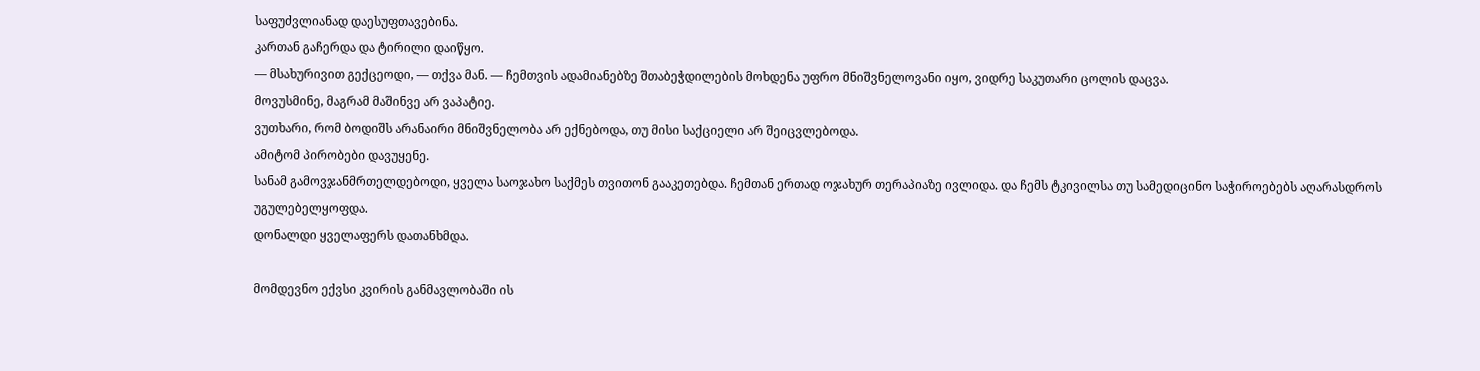საფუძვლიანად დაესუფთავებინა.
კართან გაჩერდა და ტირილი დაიწყო.
— მსახურივით გექცეოდი, — თქვა მან. — ჩემთვის ადამიანებზე შთაბეჭდილების მოხდენა უფრო მნიშვნელოვანი იყო, ვიდრე საკუთარი ცოლის დაცვა.
მოვუსმინე, მაგრამ მაშინვე არ ვაპატიე.
ვუთხარი, რომ ბოდიშს არანაირი მნიშვნელობა არ ექნებოდა, თუ მისი საქციელი არ შეიცვლებოდა.
ამიტომ პირობები დავუყენე.
სანამ გამოვჯანმრთელდებოდი, ყველა საოჯახო საქმეს თვითონ გააკეთებდა. ჩემთან ერთად ოჯახურ თერაპიაზე ივლიდა. და ჩემს ტკივილსა თუ სამედიცინო საჭიროებებს აღარასდროს უგულებელყოფდა.
დონალდი ყველაფერს დათანხმდა.

მომდევნო ექვსი კვირის განმავლობაში ის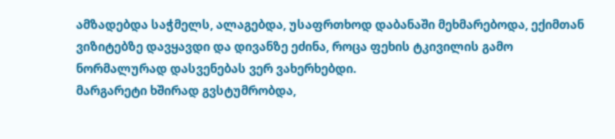ამზადებდა საჭმელს, ალაგებდა, უსაფრთხოდ დაბანაში მეხმარებოდა, ექიმთან ვიზიტებზე დავყავდი და დივანზე ეძინა, როცა ფეხის ტკივილის გამო ნორმალურად დასვენებას ვერ ვახერხებდი.
მარგარეტი ხშირად გვსტუმრობდა,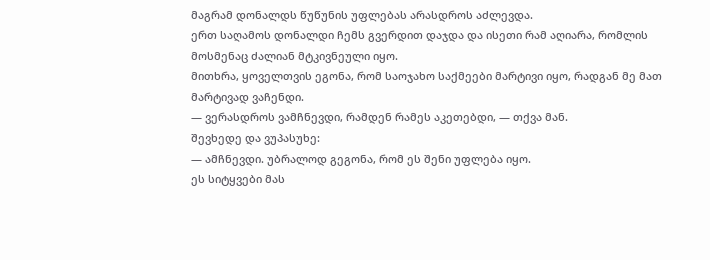მაგრამ დონალდს წუწუნის უფლებას არასდროს აძლევდა.
ერთ საღამოს დონალდი ჩემს გვერდით დაჯდა და ისეთი რამ აღიარა, რომლის მოსმენაც ძალიან მტკივნეული იყო.
მითხრა, ყოველთვის ეგონა, რომ საოჯახო საქმეები მარტივი იყო, რადგან მე მათ მარტივად ვაჩენდი.
— ვერასდროს ვამჩნევდი, რამდენ რამეს აკეთებდი, — თქვა მან.
შევხედე და ვუპასუხე:
— ამჩნევდი. უბრალოდ გეგონა, რომ ეს შენი უფლება იყო.
ეს სიტყვები მას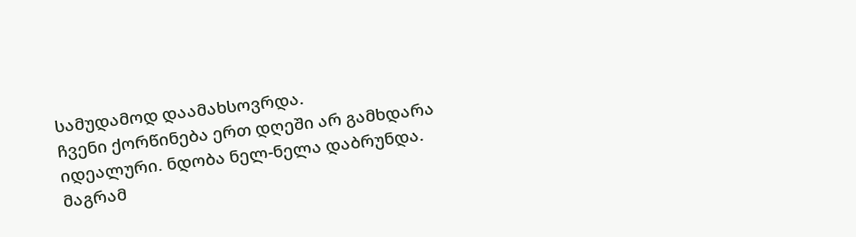სამუდამოდ დაამახსოვრდა.
ჩვენი ქორწინება ერთ დღეში არ გამხდარა იდეალური. ნდობა ნელ-ნელა დაბრუნდა.
მაგრამ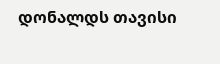დონალდს თავისი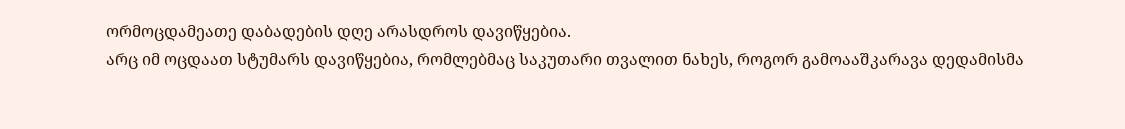ორმოცდამეათე დაბადების დღე არასდროს დავიწყებია.
არც იმ ოცდაათ სტუმარს დავიწყებია, რომლებმაც საკუთარი თვალით ნახეს, როგორ გამოააშკარავა დედამისმა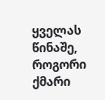ყველას წინაშე, როგორი ქმარი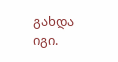გახდა იგი.